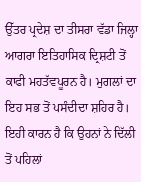ਉੱਤਰ ਪ੍ਰਦੇਸ਼ ਦਾ ਤੀਸਰਾ ਵੱਡਾ ਜਿਲ੍ਹਾ ਆਗਰਾ ਇਤਿਹਾਸਿਕ ਦ੍ਰਿਸ਼ਟੀ ਤੋਂ ਕਾਫੀ ਮਹਤੱਵਪੂਰਨ ਹੈ। ਮੁਗਲਾਂ ਦਾ ਇਹ ਸਭ ਤੋਂ ਪਸੰਦੀਦਾ ਸ਼ਹਿਰ ਹੈ। ਇਹੀ ਕਾਰਨ ਹੈ ਕਿ ਉਹਨਾਂ ਨੇ ਦਿੱਲੀ ਤੋਂ ਪਹਿਲਾਂ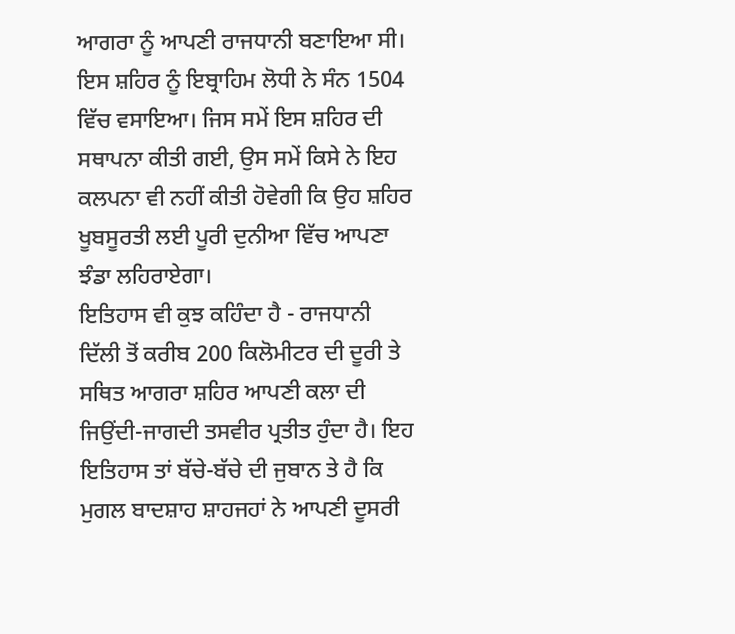ਆਗਰਾ ਨੂੰ ਆਪਣੀ ਰਾਜਧਾਨੀ ਬਣਾਇਆ ਸੀ। ਇਸ ਸ਼ਹਿਰ ਨੂੰ ਇਬ੍ਰਾਹਿਮ ਲੋਧੀ ਨੇ ਸੰਨ 1504 ਵਿੱਚ ਵਸਾਇਆ। ਜਿਸ ਸਮੇਂ ਇਸ ਸ਼ਹਿਰ ਦੀ ਸਥਾਪਨਾ ਕੀਤੀ ਗਈ, ਉਸ ਸਮੇਂ ਕਿਸੇ ਨੇ ਇਹ ਕਲਪਨਾ ਵੀ ਨਹੀਂ ਕੀਤੀ ਹੋਵੇਗੀ ਕਿ ਉਹ ਸ਼ਹਿਰ ਖੂਬਸੂਰਤੀ ਲਈ ਪੂਰੀ ਦੁਨੀਆ ਵਿੱਚ ਆਪਣਾ ਝੰਡਾ ਲਹਿਰਾਏਗਾ।
ਇਤਿਹਾਸ ਵੀ ਕੁਝ ਕਹਿੰਦਾ ਹੈ - ਰਾਜਧਾਨੀ ਦਿੱਲੀ ਤੋਂ ਕਰੀਬ 200 ਕਿਲੋਮੀਟਰ ਦੀ ਦੂਰੀ ਤੇ ਸਥਿਤ ਆਗਰਾ ਸ਼ਹਿਰ ਆਪਣੀ ਕਲਾ ਦੀ ਜਿਉਂਦੀ-ਜਾਗਦੀ ਤਸਵੀਰ ਪ੍ਰਤੀਤ ਹੁੰਦਾ ਹੈ। ਇਹ ਇਤਿਹਾਸ ਤਾਂ ਬੱਚੇ-ਬੱਚੇ ਦੀ ਜੁਬਾਨ ਤੇ ਹੈ ਕਿ ਮੁਗਲ ਬਾਦਸ਼ਾਹ ਸ਼ਾਹਜਹਾਂ ਨੇ ਆਪਣੀ ਦੂਸਰੀ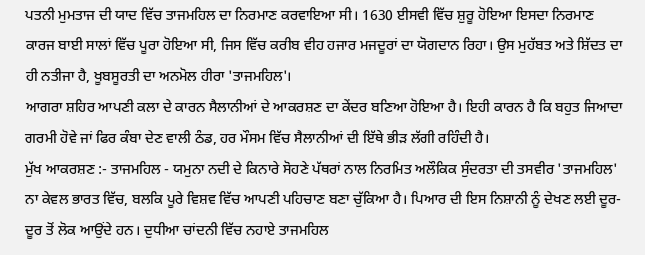ਪਤਨੀ ਮੁਮਤਾਜ ਦੀ ਯਾਦ ਵਿੱਚ ਤਾਜਮਹਿਲ ਦਾ ਨਿਰਮਾਣ ਕਰਵਾਇਆ ਸੀ। 1630 ਈਸਵੀ ਵਿੱਚ ਸ਼ੁਰੂ ਹੋਇਆ ਇਸਦਾ ਨਿਰਮਾਣ ਕਾਰਜ ਬਾਈ ਸਾਲਾਂ ਵਿੱਚ ਪੂਰਾ ਹੋਇਆ ਸੀ, ਜਿਸ ਵਿੱਚ ਕਰੀਬ ਵੀਹ ਹਜਾਰ ਮਜਦੂਰਾਂ ਦਾ ਯੋਗਦਾਨ ਰਿਹਾ। ਉਸ ਮੁਹੱਬਤ ਅਤੇ ਸ਼ਿੱਦਤ ਦਾ ਹੀ ਨਤੀਜਾ ਹੈ, ਖੂਬਸੂਰਤੀ ਦਾ ਅਨਮੋਲ ਹੀਰਾ 'ਤਾਜਮਹਿਲ'।
ਆਗਰਾ ਸ਼ਹਿਰ ਆਪਣੀ ਕਲਾ ਦੇ ਕਾਰਨ ਸੈਲਾਨੀਆਂ ਦੇ ਆਕਰਸ਼ਣ ਦਾ ਕੇਂਦਰ ਬਣਿਆ ਹੋਇਆ ਹੈ। ਇਹੀ ਕਾਰਨ ਹੈ ਕਿ ਬਹੁਤ ਜਿਆਦਾ ਗਰਮੀ ਹੋਵੇ ਜਾਂ ਫਿਰ ਕੰਬਾ ਦੇਣ ਵਾਲੀ ਠੰਡ, ਹਰ ਮੌਸਮ ਵਿੱਚ ਸੈਲਾਨੀਆਂ ਦੀ ਇੱਥੇ ਭੀੜ ਲੱਗੀ ਰਹਿੰਦੀ ਹੈ।
ਮੁੱਖ ਆਕਰਸ਼ਣ :- ਤਾਜਮਹਿਲ - ਯਮੁਨਾ ਨਦੀ ਦੇ ਕਿਨਾਰੇ ਸੋਹਣੇ ਪੱਥਰਾਂ ਨਾਲ ਨਿਰਮਿਤ ਅਲੌਕਿਕ ਸੁੰਦਰਤਾ ਦੀ ਤਸਵੀਰ 'ਤਾਜਮਹਿਲ' ਨਾ ਕੇਵਲ ਭਾਰਤ ਵਿੱਚ, ਬਲਕਿ ਪੂਰੇ ਵਿਸ਼ਵ ਵਿੱਚ ਆਪਣੀ ਪਹਿਚਾਣ ਬਣਾ ਚੁੱਕਿਆ ਹੈ। ਪਿਆਰ ਦੀ ਇਸ ਨਿਸ਼ਾਨੀ ਨੂੰ ਦੇਖਣ ਲਈ ਦੂਰ-ਦੂਰ ਤੋਂ ਲੋਕ ਆਉਂਦੇ ਹਨ। ਦੁਧੀਆ ਚਾਂਦਨੀ ਵਿੱਚ ਨਹਾਏ ਤਾਜਮਹਿਲ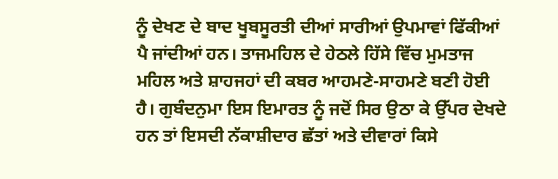ਨੂੰ ਦੇਖਣ ਦੇ ਬਾਦ ਖੂਬਸੂਰਤੀ ਦੀਆਂ ਸਾਰੀਆਂ ਉਪਮਾਵਾਂ ਫਿੱਕੀਆਂ ਪੈ ਜਾਂਦੀਆਂ ਹਨ। ਤਾਜਮਹਿਲ ਦੇ ਹੇਠਲੇ ਹਿੱਸੇ ਵਿੱਚ ਮੁਮਤਾਜ ਮਹਿਲ ਅਤੇ ਸ਼ਾਹਜਹਾਂ ਦੀ ਕਬਰ ਆਹਮਣੇ-ਸਾਹਮਣੇ ਬਣੀ ਹੋਈ ਹੈ। ਗੁਬੰਦਨੁਮਾ ਇਸ ਇਮਾਰਤ ਨੂੰ ਜਦੋਂ ਸਿਰ ਉਠਾ ਕੇ ਉੱਪਰ ਦੇਖਦੇ ਹਨ ਤਾਂ ਇਸਦੀ ਨੱਕਾਸ਼ੀਦਾਰ ਛੱਤਾਂ ਅਤੇ ਦੀਵਾਰਾਂ ਕਿਸੇ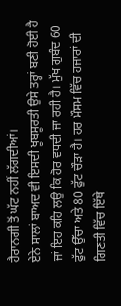ਹੈਰਾਨਗੀ ਤੋਂ ਘੱਟ ਨਹੀਂ ਲੱਗਦੀਆਂ।
ਏਨੇ ਸਾਲਾਂ ਬਾਅਦ ਵੀ ਇਸਦੀ ਖੂਬਸੂਰਤੀ ਉਸੇ ਤਰ੍ਹਾਂ ਬਣੀ ਹੋਈ ਹੈ ਜਾਂ ਇਹ ਕਹਿ ਲਉ ਕਿ ਹੋਰ ਵਧਦੀ ਜਾ ਰਹੀ ਹੈ। ਮੁੱਖ ਗੁਬੰਦ 60 ਫੁੱਟ ਉੱਚਾ ਅਤੇ 80 ਫੁੱਟ ਚੌੜਾ ਹੈ। ਹਰ ਮੌਸਮ ਵਿੱਚ ਹਜਾਰਾਂ ਦੀ ਗਿਣਤੀ ਵਿੱਚ ਇੱਥੇ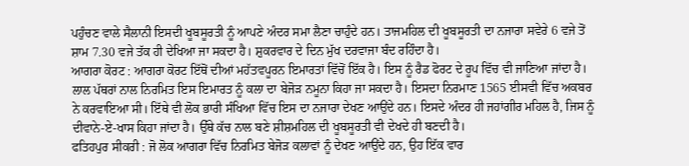ਪਹੁੰਚਣ ਵਾਲੇ ਸੈਲਾਨੀ ਇਸਦੀ ਖੂਬਸੂਰਤੀ ਨੂੰ ਆਪਣੇ ਅੰਦਰ ਸਮਾ ਲੈਣਾ ਚਾਹੁੰਦੇ ਹਨ। ਤਾਜਮਹਿਲ ਦੀ ਖੂਬਸੂਰਤੀ ਦਾ ਨਜਾਰਾ ਸਵੇਰੇ 6 ਵਜੇ ਤੋਂ ਸ਼ਾਮ 7.30 ਵਜੇ ਤੱਕ ਹੀ ਦੇਖਿਆ ਜਾ ਸਕਦਾ ਹੈ। ਸ਼ੁਕਰਵਾਰ ਦੇ ਦਿਨ ਮੁੱਖ ਦਰਵਾਜਾ ਬੰਦ ਰਹਿੰਦਾ ਹੈ।
ਆਗਰਾ ਕੋਰਟ : ਆਗਰਾ ਕੋਰਟ ਇੱਥੋਂ ਦੀਆਂ ਮਹੱਤਵਪੂਰਨ ਇਮਾਰਤਾਂ ਵਿੱਚੋਂ ਇੱਕ ਹੈ। ਇਸ ਨੂੰ ਰੈਡ ਫੋਰਟ ਦੇ ਰੂਪ ਵਿੱਚ ਵੀ ਜਾਣਿਆ ਜਾਂਦਾ ਹੈ। ਲਾਲ ਪੱਥਰਾਂ ਨਾਲ ਨਿਰਮਿਤ ਇਸ ਇਮਾਰਤ ਨੂੰ ਕਲਾ ਦਾ ਬੇਜੋੜ ਨਮੂਨਾ ਕਿਹਾ ਜਾ ਸਕਦਾ ਹੈ। ਇਸਦਾ ਨਿਰਮਾਣ 1565 ਈਸਵੀ ਵਿੱਚ ਅਕਬਰ ਨੇ ਕਰਵਾਇਆ ਸੀ। ਇੱਥੇ ਵੀ ਲੋਕ ਭਾਰੀ ਸੰਖਿਆ ਵਿੱਚ ਇਸ ਦਾ ਨਜਾਰਾ ਦੇਖਣ ਆਉਂਦੇ ਹਨ। ਇਸਦੇ ਅੰਦਰ ਹੀ ਜਹਾਂਗੀਰ ਮਹਿਲ ਹੈ, ਜਿਸ ਨੂੰ ਦੀਵਾਨੇ-ਏ-ਖਾਸ ਕਿਹਾ ਜਾਂਦਾ ਹੈ। ਉੱਥੇ ਕੱਚ ਨਾਲ ਬਣੇ ਸ਼ੀਸ਼ਮਹਿਲ ਦੀ ਖੂਬਸੂਰਤੀ ਵੀ ਦੇਖਦੇ ਹੀ ਬਣਦੀ ਹੈ।
ਫਤਿਹਪੁਰ ਸੀਕਰੀ : ਜੋ ਲੋਕ ਆਗਰਾ ਵਿੱਚ ਨਿਰਮਿਤ ਬੇਜੋੜ ਕਲਾਵਾਂ ਨੂੰ ਦੇਖਣ ਆਉਂਦੇ ਹਨ, ਉਹ ਇੱਕ ਵਾਰ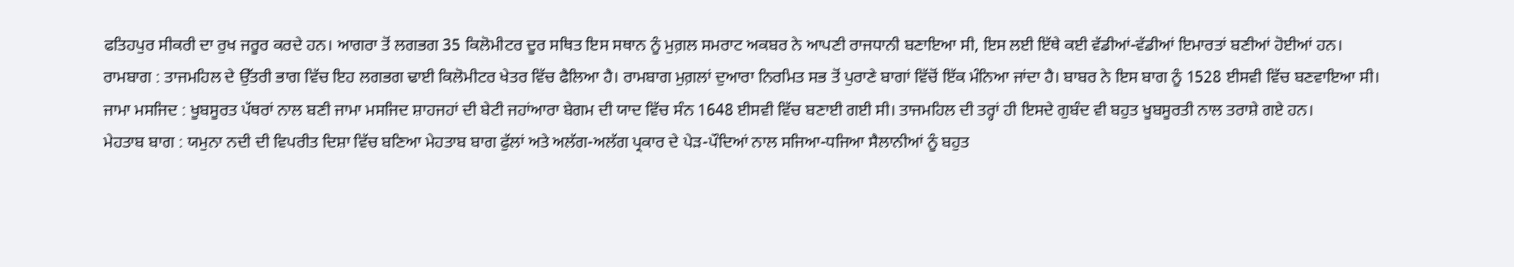ਫਤਿਹਪੁਰ ਸੀਕਰੀ ਦਾ ਰੁਖ ਜਰੂਰ ਕਰਦੇ ਹਨ। ਆਗਰਾ ਤੋਂ ਲਗਭਗ 35 ਕਿਲੋਮੀਟਰ ਦੂਰ ਸਥਿਤ ਇਸ ਸਥਾਨ ਨੂੰ ਮੁਗ਼ਲ ਸਮਰਾਟ ਅਕਬਰ ਨੇ ਆਪਣੀ ਰਾਜਧਾਨੀ ਬਣਾਇਆ ਸੀ, ਇਸ ਲਈ ਇੱਥੇ ਕਈ ਵੱਡੀਆਂ-ਵੱਡੀਆਂ ਇਮਾਰਤਾਂ ਬਣੀਆਂ ਹੋਈਆਂ ਹਨ।
ਰਾਮਬਾਗ : ਤਾਜਮਹਿਲ ਦੇ ਉੱਤਰੀ ਭਾਗ ਵਿੱਚ ਇਹ ਲਗਭਗ ਢਾਈ ਕਿਲੋਮੀਟਰ ਖੇਤਰ ਵਿੱਚ ਫੈਲਿਆ ਹੈ। ਰਾਮਬਾਗ ਮੁਗ਼ਲਾਂ ਦੁਆਰਾ ਨਿਰਮਿਤ ਸਭ ਤੋਂ ਪੁਰਾਣੇ ਬਾਗਾਂ ਵਿੱਚੋਂ ਇੱਕ ਮੰਨਿਆ ਜਾਂਦਾ ਹੈ। ਬਾਬਰ ਨੇ ਇਸ ਬਾਗ ਨੂੰ 1528 ਈਸਵੀ ਵਿੱਚ ਬਣਵਾਇਆ ਸੀ।
ਜਾਮਾ ਮਸਜਿਦ : ਖੂਬਸੂਰਤ ਪੱਥਰਾਂ ਨਾਲ ਬਣੀ ਜਾਮਾ ਮਸਜਿਦ ਸ਼ਾਹਜਹਾਂ ਦੀ ਬੇਟੀ ਜਹਾਂਆਰਾ ਬੇਗਮ ਦੀ ਯਾਦ ਵਿੱਚ ਸੰਨ 1648 ਈਸਵੀ ਵਿੱਚ ਬਣਾਈ ਗਈ ਸੀ। ਤਾਜਮਹਿਲ ਦੀ ਤਰ੍ਹਾਂ ਹੀ ਇਸਦੇ ਗੁਬੰਦ ਵੀ ਬਹੁਤ ਖੂਬਸੂਰਤੀ ਨਾਲ ਤਰਾਸ਼ੇ ਗਏ ਹਨ।
ਮੇਹਤਾਬ ਬਾਗ : ਯਮੁਨਾ ਨਦੀ ਦੀ ਵਿਪਰੀਤ ਦਿਸ਼ਾ ਵਿੱਚ ਬਣਿਆ ਮੇਹਤਾਬ ਬਾਗ ਫੁੱਲਾਂ ਅਤੇ ਅਲੱਗ-ਅਲੱਗ ਪ੍ਰਕਾਰ ਦੇ ਪੇੜ-ਪੌਦਿਆਂ ਨਾਲ ਸਜਿਆ-ਧਜਿਆ ਸੈਲਾਨੀਆਂ ਨੂੰ ਬਹੁਤ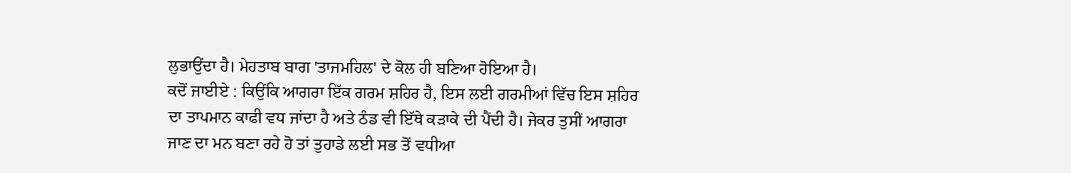ਲੁਭਾਉਂਦਾ ਹੈ। ਮੇਹਤਾਬ ਬਾਗ 'ਤਾਜਮਹਿਲ' ਦੇ ਕੋਲ ਹੀ ਬਣਿਆ ਹੋਇਆ ਹੈ।
ਕਦੋਂ ਜਾਈਏ : ਕਿਉਂਕਿ ਆਗਰਾ ਇੱਕ ਗਰਮ ਸ਼ਹਿਰ ਹੈ, ਇਸ ਲਈ ਗਰਮੀਆਂ ਵਿੱਚ ਇਸ ਸ਼ਹਿਰ ਦਾ ਤਾਪਮਾਨ ਕਾਫੀ ਵਧ ਜਾਂਦਾ ਹੈ ਅਤੇ ਠੰਡ ਵੀ ਇੱਥੇ ਕੜਾਕੇ ਦੀ ਪੈਂਦੀ ਹੈ। ਜੇਕਰ ਤੁਸੀਂ ਆਗਰਾ ਜਾਣ ਦਾ ਮਨ ਬਣਾ ਰਹੇ ਹੋ ਤਾਂ ਤੁਹਾਡੇ ਲਈ ਸਭ ਤੋਂ ਵਧੀਆ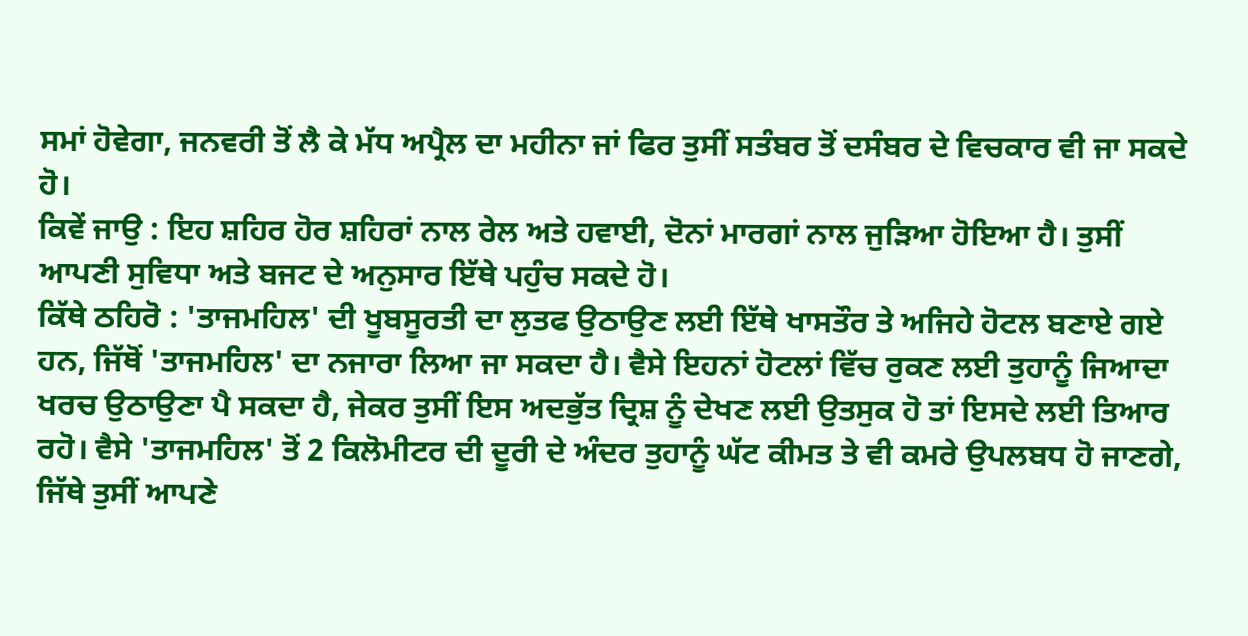ਸਮਾਂ ਹੋਵੇਗਾ, ਜਨਵਰੀ ਤੋਂ ਲੈ ਕੇ ਮੱਧ ਅਪ੍ਰੈਲ ਦਾ ਮਹੀਨਾ ਜਾਂ ਫਿਰ ਤੁਸੀਂ ਸਤੰਬਰ ਤੋਂ ਦਸੰਬਰ ਦੇ ਵਿਚਕਾਰ ਵੀ ਜਾ ਸਕਦੇ ਹੋ।
ਕਿਵੇਂ ਜਾਉ : ਇਹ ਸ਼ਹਿਰ ਹੋਰ ਸ਼ਹਿਰਾਂ ਨਾਲ ਰੇਲ ਅਤੇ ਹਵਾਈ, ਦੋਨਾਂ ਮਾਰਗਾਂ ਨਾਲ ਜੁੜਿਆ ਹੋਇਆ ਹੈ। ਤੁਸੀਂ ਆਪਣੀ ਸੁਵਿਧਾ ਅਤੇ ਬਜਟ ਦੇ ਅਨੁਸਾਰ ਇੱਥੇ ਪਹੁੰਚ ਸਕਦੇ ਹੋ।
ਕਿੱਥੇ ਠਹਿਰੋ : 'ਤਾਜਮਹਿਲ' ਦੀ ਖੂਬਸੂਰਤੀ ਦਾ ਲੁਤਫ ਉਠਾਉਣ ਲਈ ਇੱਥੇ ਖਾਸਤੌਰ ਤੇ ਅਜਿਹੇ ਹੋਟਲ ਬਣਾਏ ਗਏ ਹਨ, ਜਿੱਥੋਂ 'ਤਾਜਮਹਿਲ' ਦਾ ਨਜਾਰਾ ਲਿਆ ਜਾ ਸਕਦਾ ਹੈ। ਵੈਸੇ ਇਹਨਾਂ ਹੋਟਲਾਂ ਵਿੱਚ ਰੁਕਣ ਲਈ ਤੁਹਾਨੂੰ ਜਿਆਦਾ ਖਰਚ ਉਠਾਉਣਾ ਪੈ ਸਕਦਾ ਹੈ, ਜੇਕਰ ਤੁਸੀਂ ਇਸ ਅਦਭੁੱਤ ਦ੍ਰਿਸ਼ ਨੂੰ ਦੇਖਣ ਲਈ ਉਤਸੁਕ ਹੋ ਤਾਂ ਇਸਦੇ ਲਈ ਤਿਆਰ ਰਹੋ। ਵੈਸੇ 'ਤਾਜਮਹਿਲ' ਤੋਂ 2 ਕਿਲੋਮੀਟਰ ਦੀ ਦੂਰੀ ਦੇ ਅੰਦਰ ਤੁਹਾਨੂੰ ਘੱਟ ਕੀਮਤ ਤੇ ਵੀ ਕਮਰੇ ਉਪਲਬਧ ਹੋ ਜਾਣਗੇ, ਜਿੱਥੇ ਤੁਸੀਂ ਆਪਣੇ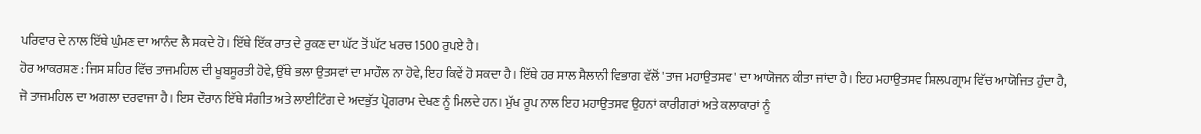ਪਰਿਵਾਰ ਦੇ ਨਾਲ ਇੱਥੇ ਘੁੰਮਣ ਦਾ ਆਨੰਦ ਲੈ ਸਕਦੇ ਹੋ। ਇੱਥੇ ਇੱਕ ਰਾਤ ਦੇ ਰੁਕਣ ਦਾ ਘੱਟ ਤੋਂ ਘੱਟ ਖਰਚ 1500 ਰੁਪਏ ਹੈ।
ਹੋਰ ਆਕਰਸ਼ਣ : ਜਿਸ ਸ਼ਹਿਰ ਵਿੱਚ ਤਾਜਮਹਿਲ ਦੀ ਖੂਬਸੂਰਤੀ ਹੋਵੇ, ਉੱਥੇ ਭਲਾ ਉਤਸਵਾਂ ਦਾ ਮਾਹੌਲ ਨਾ ਹੋਵੇ, ਇਹ ਕਿਵੇਂ ਹੋ ਸਕਦਾ ਹੈ। ਇੱਥੇ ਹਰ ਸਾਲ ਸੈਲਾਨੀ ਵਿਭਾਗ ਵੱਲੋਂ 'ਤਾਜ ਮਹਾਉਤਸਵ' ਦਾ ਆਯੋਜਨ ਕੀਤਾ ਜਾਂਦਾ ਹੈ। ਇਹ ਮਹਾਉਤਸਵ ਸ਼ਿਲਪਗ੍ਰਾਮ ਵਿੱਚ ਆਯੋਜਿਤ ਹੁੰਦਾ ਹੈ, ਜੋ ਤਾਜਮਹਿਲ ਦਾ ਅਗਲਾ ਦਰਵਾਜਾ ਹੈ। ਇਸ ਦੌਰਾਨ ਇੱਥੇ ਸੰਗੀਤ ਅਤੇ ਲਾਈਟਿੰਗ ਦੇ ਅਦਭੁੱਤ ਪ੍ਰੋਗਰਾਮ ਦੇਖਣ ਨੂੰ ਮਿਲਦੇ ਹਨ। ਮੁੱਖ ਰੂਪ ਨਾਲ ਇਹ ਮਹਾਉਤਸਵ ਉਹਨਾਂ ਕਾਰੀਗਰਾਂ ਅਤੇ ਕਲਾਕਾਰਾਂ ਨੂੰ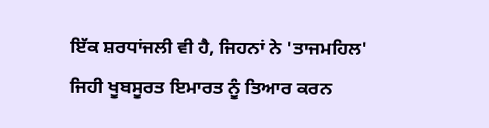ਇੱਕ ਸ਼ਰਧਾਂਜਲੀ ਵੀ ਹੈ, ਜਿਹਨਾਂ ਨੇ 'ਤਾਜਮਹਿਲ' ਜਿਹੀ ਖੂਬਸੂਰਤ ਇਮਾਰਤ ਨੂੰ ਤਿਆਰ ਕਰਨ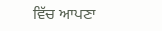ਵਿੱਚ ਆਪਣਾ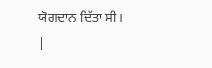ਯੋਗਦਾਨ ਦਿੱਤਾ ਸੀ।
|